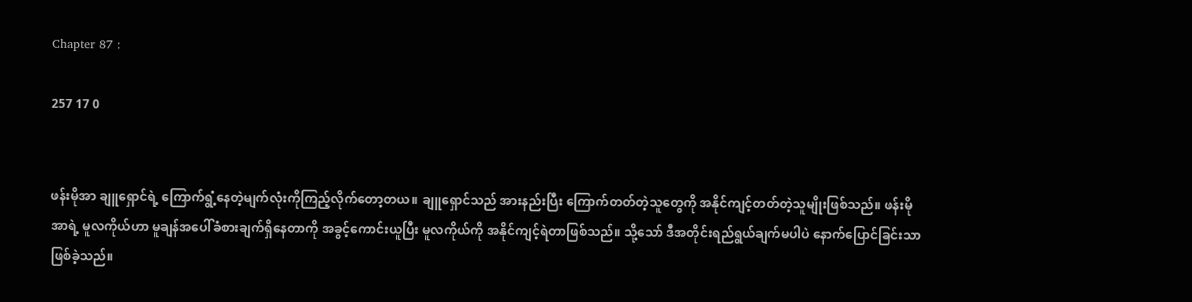Chapter 87 :

257 17 0


ဖန်းမိုအာ ချူရှောင်ရဲ့ ကြောက်ရွံ့နေတဲ့မျက်လုံးကိုကြည့်လိုက်တော့တယ။ ချူရှောင်သည် အားနည်းပြီး ကြောက်တတ်တဲ့သူတွေကို အနိုင်ကျင့်တတ်တဲ့သူမျိုးဖြစ်သည်။ ဖန်းမိုအာရဲ့ မူလကိုယ်ဟာ မူချန်အပေါ်ခံစားချက်ရှိနေတာကို အခွင့်ကောင်းယူပြီး မူလကိုယ်ကို အနိုင်ကျင့်ရဲတာဖြစ်သည်။ သို့သော် ဒီအတိုင်းရည်ရွယ်ချက်မပါပဲ နောက်ပြောင်ခြင်းသာဖြစ်ခဲ့သည်။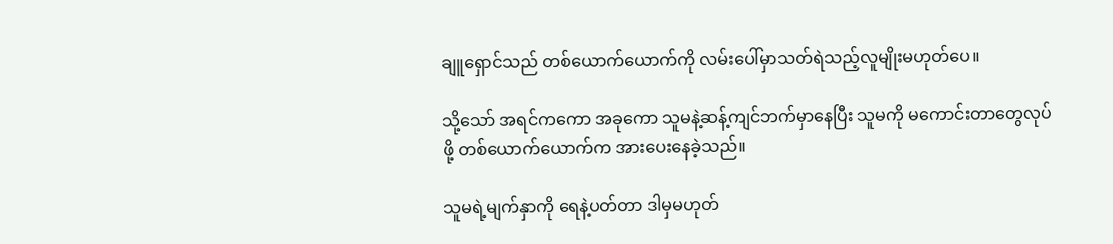ချူရှောင်သည် တစ်ယောက်ယောက်ကို လမ်းပေါ်မှာသတ်ရဲသည့်လူမျိုးမဟုတ်ပေ။

သို့သော် အရင်ကကော အခုကော သူမနဲ့ဆန့်ကျင်ဘက်မှာနေပြီး သူမကို မကောင်းတာတွေလုပ်ဖို့ တစ်ယောက်ယောက်က အားပေးနေခဲ့သည်။

သူမရဲ့မျက်နှာကို ရေနဲ့ပတ်တာ ဒါမှမဟုတ်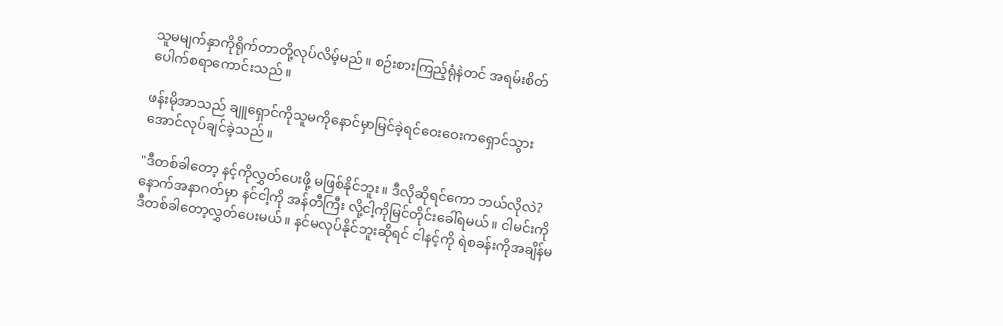သူမမျက်နှာကိုရိုက်တာတို့လုပ်လိမ့်မည်။ စဉ်းစားကြည့်ရုံနဲတင် အရမ်းစိတ်ပေါက်စရာကောင်းသည်။

ဖန်းမိုအာသည် ချူရှောင်ကိုသူမကိုနောင်မှာမြင်ခဲ့ရင်ဝေးဝေးကရှောင်သွားအောင်လုပ်ချင်ခဲ့သည်။

"ဒီတစ်ခါတော့ နင့်ကိုလွှတ်ပေးဖို့ မဖြစ်နိုင်ဘူး။ ဒီလိုဆိုရင်ကော ဘယ်လိုလဲ? နောက်အနာဂတ်မှာ နင်ငါ့ကို အန်တီကြီး လို့ငါ့ကိုမြင်တိုင်းခေါ်ရမယ်။ ငါမင်းကိုဒီတစ်ခါတော့လွှတ်ပေးမယ်။ နင်မလုပ်နိုင်ဘူးဆိုရင် ငါနင့်ကို ရဲစခန်းကိုအချိန်မ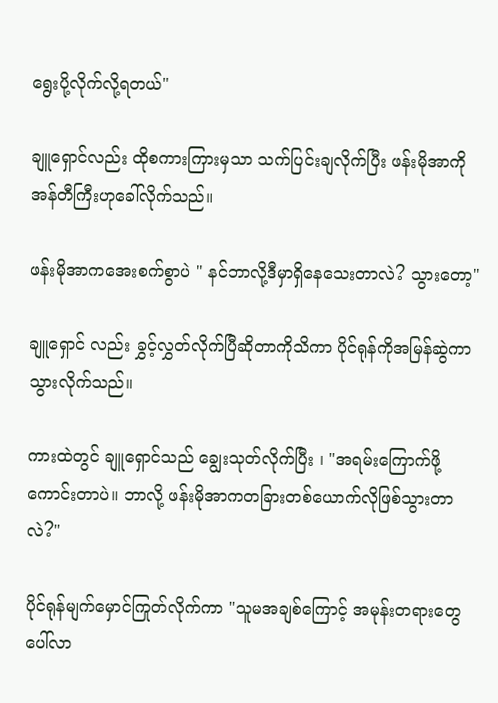ရွေးပို့လိုက်လို့ရတယ်"

ချူရှောင်လည်း ထိုစကားကြားမှသာ သက်ပြင်းချလိုက်ပြီး ဖန်းမိုအာကို အန်တီကြီးဟုခေါ်လိုက်သည်။

ဖန်းမိုအာကအေးစက်စွာပဲ " နင်ဘာလို့ဒီမှာရှိနေသေးတာလဲ? သွားတော့"

ချူရှောင် လည်း ခွှင့်လွှတ်လိုက်ပြီဆိုတာကိုသိကာ ပိုင်ရုန်ကိုအမြန်ဆွဲကာသွားလိုက်သည်။

ကားထဲတွင် ချူရှောင်သည် ချွေးသုတ်လိုက်ပြီး ၊ "အရမ်းကြောက်ဖို့ကောင်းတာပဲ။ ဘာလို့ ဖန်းမိုအာကတခြားတစ်ယောက်လိုဖြစ်သွားတာလဲ?"

ပိုင်ရုန်မျက်မှောင်ကြုတ်လိုက်ကာ "သူမအချစ်ကြောင့် အမုန်းတရားတွေပေါ်လာ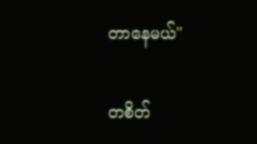တာနေမယ်"

တစိတ်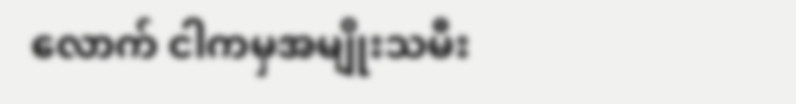လောက် ငါကမှအမျိုးသမီး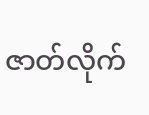ဇာတ်လိုက်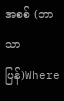အစစ် (ဘာသာပြန်)Where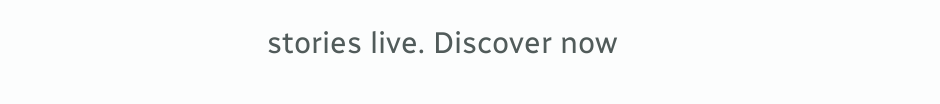stories live. Discover now